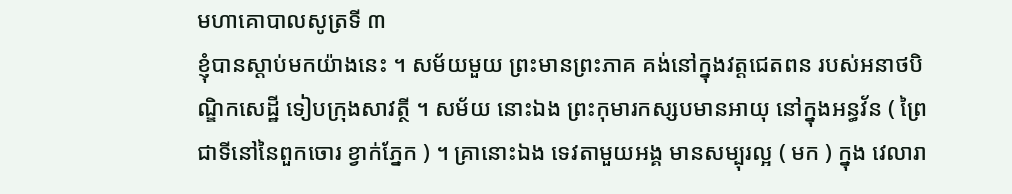មហាគោបាលសូត្រទី ៣
ខ្ញុំបានស្តាប់មកយ៉ាងនេះ ។ សម័យមួយ ព្រះមានព្រះភាគ គង់នៅក្នុងវត្តជេតពន របស់អនាថបិណ្ឌិកសេដ្ឋី ទៀបក្រុងសាវត្ថី ។ សម័យ នោះឯង ព្រះកុមារកស្សបមានអាយុ នៅក្នុងអន្ធវ័ន ( ព្រៃជាទីនៅនៃពួកចោរ ខ្វាក់ភ្នែក ) ។ គ្រានោះឯង ទេវតាមួយអង្គ មានសម្បុរល្អ ( មក ) ក្នុង វេលារា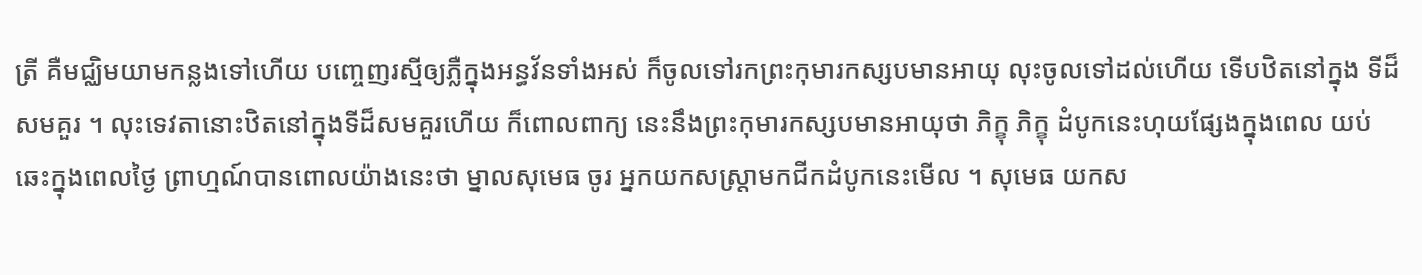ត្រី គឺមជ្ឈិមយាមកន្លងទៅហើយ បញ្ចេញរស្មីឲ្យភ្លឺក្នុងអន្ធវ័នទាំងអស់ ក៏ចូលទៅរកព្រះកុមារកស្សបមានអាយុ លុះចូលទៅដល់ហើយ ទើបឋិតនៅក្នុង ទីដ៏សមគួរ ។ លុះទេវតានោះឋិតនៅក្នុងទីដ៏សមគួរហើយ ក៏ពោលពាក្យ នេះនឹងព្រះកុមារកស្សបមានអាយុថា ភិក្ខុ ភិក្ខុ ដំបូកនេះហុយផ្សែងក្នុងពេល យប់ ឆេះក្នុងពេលថ្ងៃ ព្រាហ្មណ៍បានពោលយ៉ាងនេះថា ម្នាលសុមេធ ចូរ អ្នកយកសស្រ្តាមកជីកដំបូកនេះមើល ។ សុមេធ យកស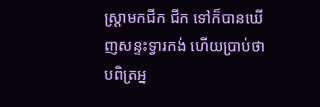ស្រ្តាមកជីក ជីក ទៅក៏បានឃើញសន្ទះទ្វារកង់ ហើយប្រាប់ថា បពិត្រអ្ន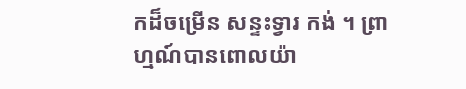កដ៏ចម្រើន សន្ទះទ្វារ កង់ ។ ព្រាហ្មណ៍បានពោលយ៉ា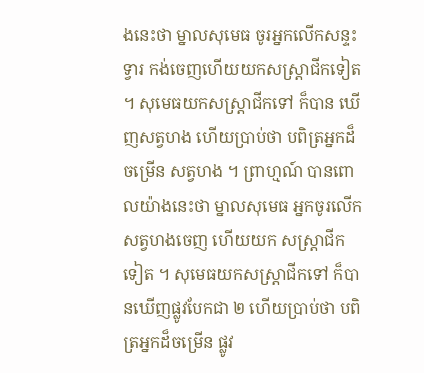ងនេះថា ម្នាលសុមេធ ចូរអ្នកលើកសន្ទះទ្វារ កង់ចេញហើយយកសស្រ្តាជីកទៀត ។ សុមេធយកសស្រ្តាជីកទៅ ក៏បាន ឃើញសត្វហង ហើយប្រាប់ថា បពិត្រអ្នកដ៏ចម្រើន សត្វហង ។ ព្រាហ្មណ៍ បានពោលយ៉ាងនេះថា ម្នាលសុមេធ អ្នកចូរលើកសត្វហងចេញ ហើយយក សស្រ្តាជីកទៀត ។ សុមេធយកសស្រ្តាជីកទៅ ក៏បានឃើញផ្លូវបែកជា ២ ហើយប្រាប់ថា បពិត្រអ្នកដ៏ចម្រើន ផ្លូវ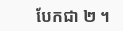បែកជា ២ ។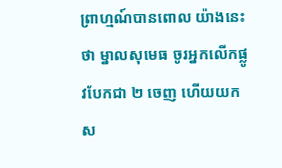ព្រាហ្មណ៍បានពោល យ៉ាងនេះថា ម្នាលសុមេធ ចូរអ្នកលើកផ្លូវបែកជា ២ ចេញ ហើយយក ស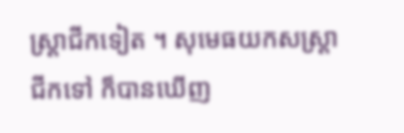ស្រ្តាជីកទៀត ។ សុមេធយកសស្រ្តាជីកទៅ ក៏បានឃើញ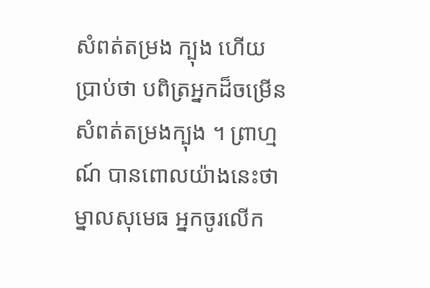សំពត់តម្រង ក្បុង ហើយប្រាប់ថា បពិត្រអ្នកដ៏ចម្រើន សំពត់តម្រងក្បុង ។ ព្រាហ្មណ៍ បានពោលយ៉ាងនេះថា ម្នាលសុមេធ អ្នកចូរលើក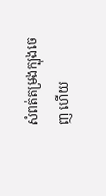សំពត់តម្រងក្បុងចេញ ហើយ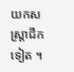យកសស្រ្តាជីកទៀត ។